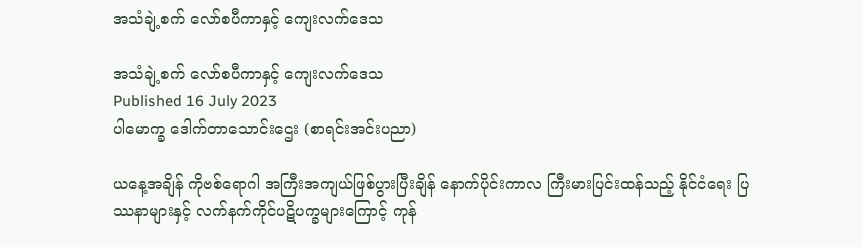အသံချဲ့စက် လော်စပီကာနှင့် ကျေးလက်ဒေသ

အသံချဲ့စက် လော်စပီကာနှင့် ကျေးလက်ဒေသ
Published 16 July 2023
ပါမောက္ခ ဒေါက်တာသောင်းဌေး (စာရင်းအင်းပညာ)

ယနေ့အချိန် ကိုဗစ်ရောဂါ အကြီးအကျယ်ဖြစ်ပွားပြီးချိန် နောက်ပိုင်းကာလ ကြီးမားပြင်းထန်သည့် နိုင်ငံရေး ပြဿနာများနှင့် လက်နက်ကိုင်ပဋိပက္ခများကြောင့် ကုန်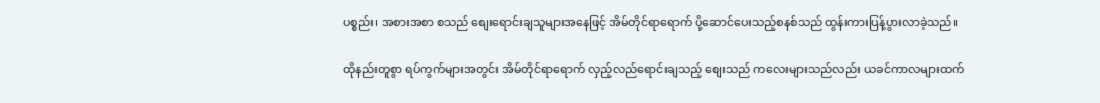ပစ္စည်း၊ အစားအစာ စသည် စျေးရောင်းချသူများအနေဖြင့် အိမ်တိုင်ရာရောက် ပို့ဆောင်ပေးသည့်စနစ်သည် ထွန်းကားပြန့်ပွားလာခဲ့သည်။

ထိုနည်းတူစွာ ရပ်ကွက်များအတွင်း အိမ်တိုင်ရာရောက် လှည့်လည်ရောင်းချသည့် စျေးသည် ကလေးများသည်လည်း ယခင်ကာလများထက်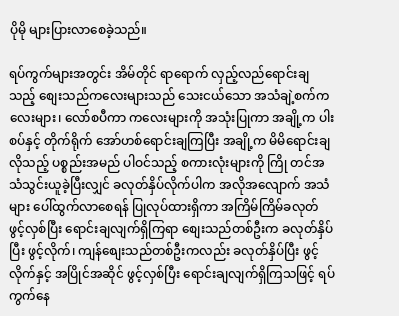ပိုမို များပြားလာစေခဲ့သည်။

ရပ်ကွက်များအတွင်း အိမ်တိုင် ရာရောက် လှည့်လည်ရောင်းချသည့် စျေးသည်ကလေးများသည် သေးငယ်သော အသံချဲ့စက်ကလေးများ၊ လော်စပီကာ ကလေးများကို အသုံးပြုကာ အချို့က ပါးစပ်နှင့် တိုက်ရိုက် အော်ဟစ်ရောင်းချကြပြီး အချို့က မိမိရောင်းချလိုသည့် ပစ္စည်းအမည် ပါဝင်သည့် စကားလုံးများကို ကြို တင်အသံသွင်းယူခဲ့ပြီးလျှင် ခလုတ်နှိပ်လိုက်ပါက အလိုအလျောက် အသံများ ပေါ်ထွက်လာစေရန် ပြုလုပ်ထားရှိကာ အကြိမ်ကြိမ်ခလုတ် ဖွင့်လှစ်ပြီး ရောင်းချလျက်ရှိကြရာ စျေးသည်တစ်ဦးက ခလုတ်နှိပ်ပြီး ဖွင့်လိုက်၊ ကျန်စျေးသည်တစ်ဦးကလည်း ခလုတ်နှိပ်ပြီး ဖွင့်လိုက်နှင့် အပြိုင်အဆိုင် ဖွင့်လှစ်ပြီး ရောင်းချလျက်ရှိကြသဖြင့် ရပ်ကွက်နေ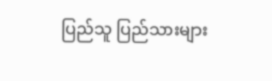ပြည်သူ ပြည်သားများ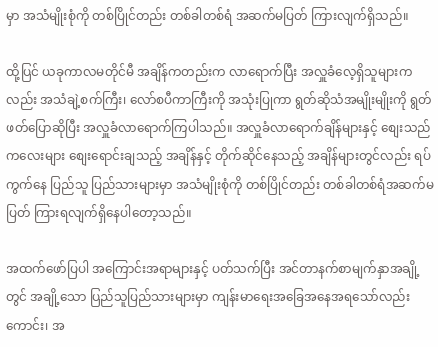မှာ အသံမျိုးစုံကို တစ်ပြိုင်တည်း တစ်ခါတစ်ရံ အဆက်မပြတ် ကြားလျက်ရှိသည်။

ထို့ပြင် ယခုကာလမတိုင်မီ အချိန်ကတည်းက လာရောက်ပြီး အလှူခံလေ့ရှိသူများကလည်း အသံချဲ့စက်ကြီး၊ လော်စပီကာကြီးကို အသုံးပြုကာ ရွတ်ဆိုသံအမျိုးမျိုးကို ရွတ်ဖတ်ပြောဆိုပြီး အလှူခံလာရောက်ကြပါသည်။ အလှူခံလာရောက်ချိန်များနှင့် စျေးသည် ကလေးများ စျေးရောင်းချသည့် အချိန်နှင့် တိုက်ဆိုင်နေသည့် အချိန်များတွင်လည်း ရပ်ကွက်နေ ပြည်သူ ပြည်သားများမှာ အသံမျိုးစုံကို တစ်ပြိုင်တည်း တစ်ခါတစ်ရံအဆက်မပြတ် ကြားရလျက်ရှိနေပါတော့သည်။

အထက်ဖော်ပြပါ အကြောင်းအရာများနှင့် ပတ်သက်ပြီး အင်တာနက်စာမျက်နှာအချို့တွင် အချို့သော ပြည်သူပြည်သားများမှာ ကျန်းမာရေးအခြေအနေအရသော်လည်းကောင်း၊ အ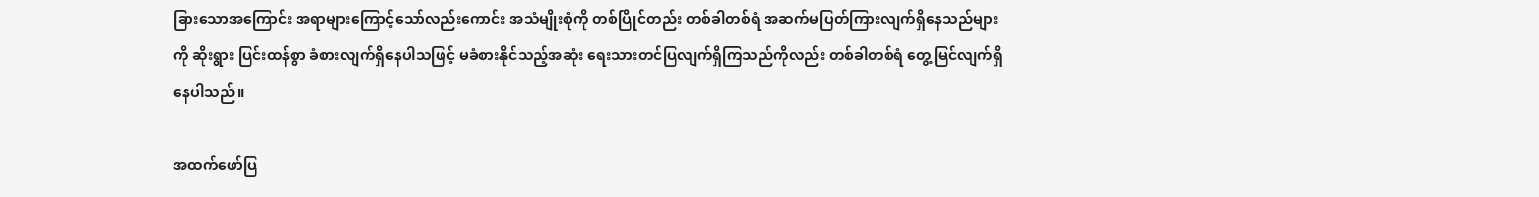ခြားသောအကြောင်း အရာများကြောင့်သော်လည်းကောင်း အသံမျိုးစုံကို တစ်ပြိုင်တည်း တစ်ခါတစ်ရံ အဆက်မပြတ်ကြားလျက်ရှိနေသည်များကို ဆိုးရွား ပြင်းထန်စွာ ခံစားလျက်ရှိနေပါသဖြင့် မခံစားနိုင်သည့်အဆုံး ရေးသားတင်ပြလျက်ရှိကြသည်ကိုလည်း တစ်ခါတစ်ရံ တွေ့မြင်လျက်ရှိနေပါသည်။

အထက်ဖော်ပြ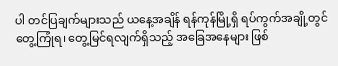ပါ တင်ပြချက်များသည် ယနေ့အချိန် ရန်ကုန်မြို့ရှိ ရပ်ကွက်အချို့တွင် တွေ့ကြုံရ၊ တွေ့မြင်ရလျက်ရှိသည့် အခြေအနေများ ဖြစ်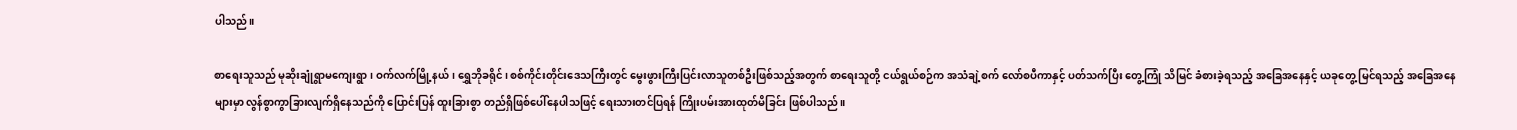ပါသည်။

စာရေးသူသည် မုဆိုးချုံရွာမကျေးရွာ၊ ဝက်လက်မြို့နယ်၊ ရွှေဘိုခရိုင်၊ စစ်ကိုင်းတိုင်းဒေသကြီးတွင် မွေးဖွားကြီးပြင်းလာသူတစ်ဦးဖြစ်သည့်အတွက် စာရေးသူတို့ ငယ်ရွယ်စဉ်က အသံချဲ့စက် လော်စပီကာနှင့် ပတ်သက်ပြီး တွေ့ကြုံ သိမြင် ခံစားခဲ့ရသည့် အခြေအနေနှင့် ယခုတွေ့ မြင်ရသည့် အခြေအနေများမှာ လွန်စွာကွာခြားလျက်ရှိနေသည်ကို ပြောင်းပြန် ထူးခြားစွာ တည်ရှိဖြစ်ပေါ်နေပါသဖြင့် ရေးသားတင်ပြရန် ကြိုးပမ်းအားထုတ်မိခြင်း ဖြစ်ပါသည်။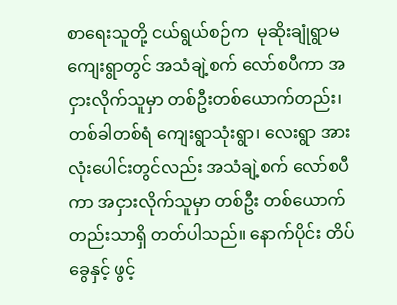စာရေးသူတို့ ငယ်ရွယ်စဉ်က  မုဆိုးချုံရွာမ ကျေးရွာတွင် အသံချဲ့စက် လော်စပီကာ အငှားလိုက်သူမှာ တစ်ဦးတစ်ယောက်တည်း၊ တစ်ခါတစ်ရံ ကျေးရွာသုံးရွာ၊ လေးရွာ အားလုံးပေါင်းတွင်လည်း အသံချဲ့စက် လော်စပီကာ အငှားလိုက်သူမှာ တစ်ဦး တစ်ယောက်တည်းသာရှိ တတ်ပါသည်။ နောက်ပိုင်း တိပ်ခွေနှင့် ဖွင့်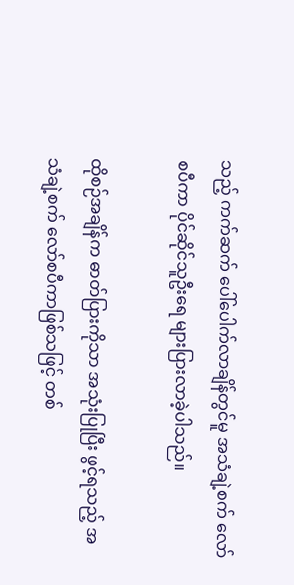သည့် ကက်ဆက် ပေါ်ပေါက်လာချိန်တွင်မူ အသံချဲ့စက် လော်စပီကာ ပိုင်ဆိုင်သူဦးရေ များပြားလာခဲ့ပါသည်။

ထိုစဉ်အချိန်က ဓာတ်ပြားကိုသာ အသုံးပြုပြီး ဖွင့်ရသည့် အသံချဲ့စက် လော်စပီကာဖြစ်သဖြင့် တစ်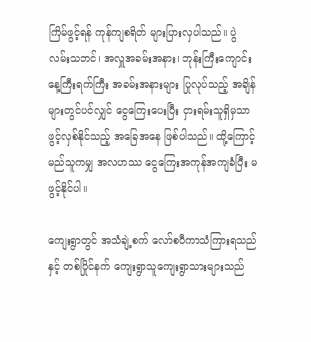ကြိမ်ဖွင့်ရန် ကုန်ကျစရိတ် များပြားလှပါသည်။ ပွဲလမ်းသဘင်၊ အလှူအခမ်းအနား၊ ဘုန်းကြီးကျောင်း နေ့ကြီးရက်ကြီး အခမ်းအနားများ ပြုလုပ်သည့် အချိန်များတွင်ပင်လျှင် ငွေကြေးပေးပြီး ငှားရမ်းသူရှိမှသာ ဖွင့်လှစ်နိုင်သည့် အခြေအနေ ဖြစ်ပါသည်။ ထို့ကြောင့် မည်သူကမျှ အလဟဿ ငွေကြေးအကုန်အကျခံပြီး မဖွင့်နိုင်ပါ။

ကျေးရွာတွင် အသံချဲ့စက် လော်စပီကာသံကြားရသည်နှင့် တစ်ပြိုင်နက် ကျေးရွာသူကျေးရွာသားများသည်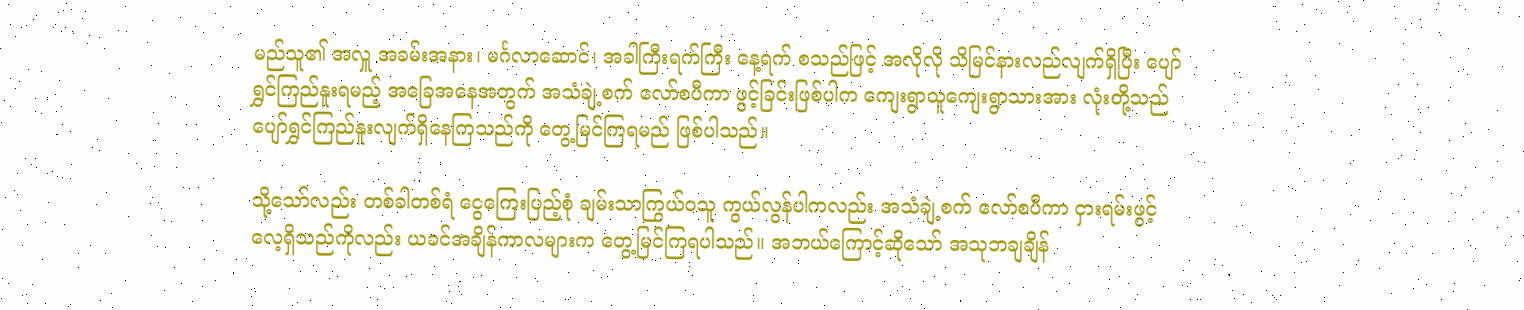မည်သူ၏ အလှူ အခမ်းအနား၊ မင်္ဂလာဆောင်၊ အခါကြီးရက်ကြီး နေ့ရက် စသည်ဖြင့် အလိုလို သိမြင်နားလည်လျက်ရှိပြီး ပျော်ရွှင်ကြည်နူးရမည့် အခြေအနေအတွက် အသံချဲ့စက် လော်စပီကာ ဖွင့်ခြင်းဖြစ်ပါက ကျေးရွာသူကျေးရွာသားအား လုံးတို့သည် ပျော်ရွှင်ကြည်နူးလျက်ရှိနေကြသည်ကို တွေ့မြင်ကြရမည် ဖြစ်ပါသည်။

သို့သော်လည်း တစ်ခါတစ်ရံ ငွေကြေးပြည့်စုံ ချမ်းသာကြွယ်ဝသူ ကွယ်လွန်ပါကလည်း အသံချဲ့စက် လော်စပီကာ ငှားရမ်းဖွင့်လေ့ရှိသည်ကိုလည်း ယခင်အချိန်ကာလများက တွေ့မြင်ကြရပါသည်။ အဘယ်ကြောင့်ဆိုသော် အသုဘချချိန်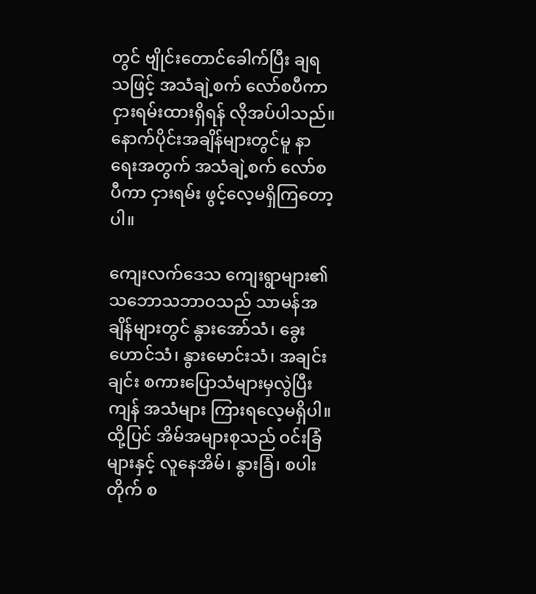တွင် ဗျိုင်းတောင်ခေါက်ပြီး ချရသဖြင့် အသံချဲ့စက် လော်စပီကာ ငှားရမ်းထားရှိရန် လိုအပ်ပါသည်။ နောက်ပိုင်းအချိန်များတွင်မူ နာရေးအတွက် အသံချဲ့စက် လော်စပီကာ ငှားရမ်း ဖွင့်လေ့မရှိကြတော့ပါ။

ကျေးလက်ဒေသ ကျေးရွာများ၏ သဘောသဘာဝသည် သာမန်အချိန်များတွင် နွားအော်သံ၊ ခွေးဟောင်သံ၊ နွားမောင်းသံ၊ အချင်းချင်း စကားပြောသံများမှလွဲပြီး ကျန် အသံများ ကြားရလေ့မရှိပါ။ ထို့ပြင် အိမ်အများစုသည် ဝင်းခြံများနှင့် လူနေအိမ်၊ နွားခြံ၊ စပါးတိုက် စ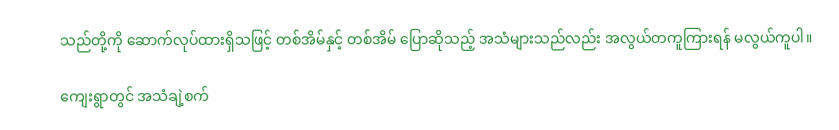သည်တို့ကို ဆောက်လုပ်ထားရှိသဖြင့် တစ်အိမ်နှင့် တစ်အိမ် ပြောဆိုသည့် အသံများသည်လည်း အလွယ်တကူကြားရန် မလွယ်ကူပါ။

ကျေးရွာတွင် အသံချဲ့စက်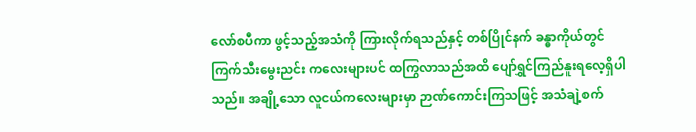လော်စပီကာ ဖွင့်သည့်အသံကို ကြားလိုက်ရသည်နှင့် တစ်ပြိုင်နက် ခန္ဓာကိုယ်တွင် ကြက်သီးမွေးညင်း ကလေးများပင် ထကြွလာသည်အထိ ပျော်ရွှင်ကြည်နူးရလေ့ရှိပါသည်။ အချို့သော လူငယ်ကလေးများမှာ ဉာဏ်ကောင်းကြသဖြင့် အသံချဲ့စက်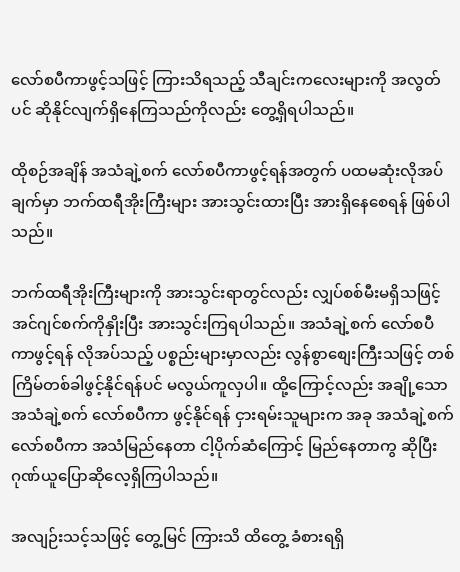လော်စပီကာဖွင့်သဖြင့် ကြားသိရသည့် သီချင်းကလေးများကို အလွတ်ပင် ဆိုနိုင်လျက်ရှိနေကြသည်ကိုလည်း တွေ့ရှိရပါသည်။

ထိုစဉ်အချိန် အသံချဲ့စက် လော်စပီကာဖွင့်ရန်အတွက် ပထမဆုံးလိုအပ်ချက်မှာ ဘက်ထရီအိုးကြီးများ အားသွင်းထားပြီး အားရှိနေစေရန် ဖြစ်ပါသည်။

ဘက်ထရီအိုးကြီးများကို အားသွင်းရာတွင်လည်း လျှပ်စစ်မီးမရှိသဖြင့် အင်ဂျင်စက်ကိုနှိုးပြီး အားသွင်းကြရပါသည်။ အသံချဲ့စက် လော်စပီကာဖွင့်ရန် လိုအပ်သည့် ပစ္စည်းများမှာလည်း လွန်စွာစျေးကြီးသဖြင့် တစ်ကြိမ်တစ်ခါဖွင့်နိုင်ရန်ပင် မလွယ်ကူလှပါ။ ထို့ကြောင့်လည်း အချို့သော အသံချဲ့စက် လော်စပီကာ ဖွင့်နိုင်ရန် ငှားရမ်းသူများက အခု အသံချဲ့စက်လော်စပီကာ အသံမြည်နေတာ ငါ့ပိုက်ဆံကြောင့် မြည်နေတာကွ ဆိုပြီး ဂုဏ်ယူပြောဆိုလေ့ရှိကြပါသည်။

အလျဉ်းသင့်သဖြင့် တွေ့မြင် ကြားသိ ထိတွေ့ ခံစားရရှိ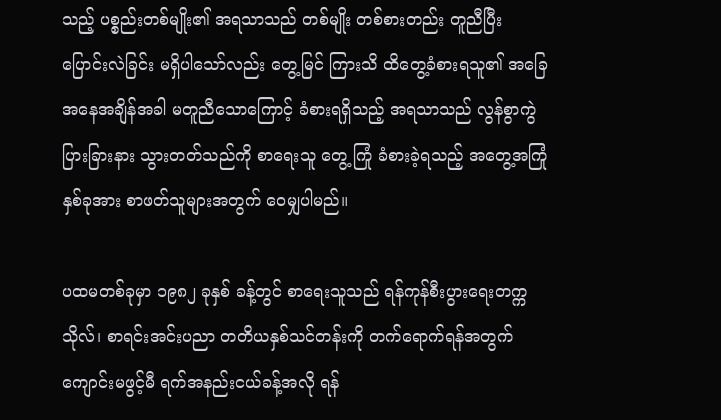သည့် ပစ္စည်းတစ်မျိုး၏ အရသာသည် တစ်မျိုး တစ်စားတည်း တူညီပြီး ပြောင်းလဲခြင်း မရှိပါသော်လည်း တွေ့မြင် ကြားသိ ထိတွေ့ခံစားရသူ၏ အခြေအနေအချိန်အခါ မတူညီသောကြောင့် ခံစားရရှိသည့် အရသာသည် လွန်စွာကွဲပြားခြားနား သွားတတ်သည်ကို စာရေးသူ တွေ့ ကြုံ ခံစားခဲ့ရသည့် အတွေ့အကြုံ နှစ်ခုအား စာဖတ်သူများအတွက် ဝေမျှပါမည်။

ပထမတစ်ခုမှာ ၁၉၈၂ ခုနှစ် ခန့်တွင် စာရေးသူသည် ရန်ကုန်စီးပွားရေးတက္ကသိုလ်၊ စာရင်းအင်းပညာ တတိယနှစ်သင်တန်းကို တက်ရောက်ရန်အတွက် ကျောင်းမဖွင့်မီ ရက်အနည်းငယ်ခန့်အလို ရန်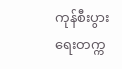ကုန်စီးပွားရေးတက္က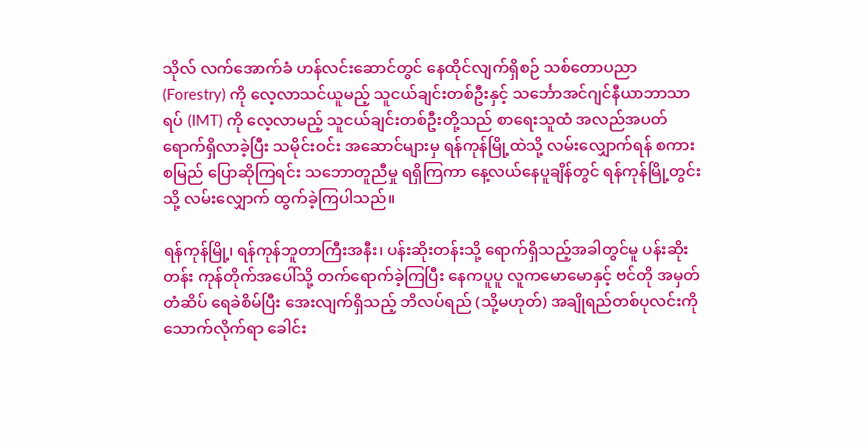သိုလ် လက်အောက်ခံ ဟန်လင်းဆောင်တွင် နေထိုင်လျက်ရှိစဉ် သစ်တောပညာ (Forestry) ကို လေ့လာသင်ယူမည့် သူငယ်ချင်းတစ်ဦးနှင့် သင်္ဘောအင်ဂျင်နီယာဘာသာရပ် (IMT) ကို လေ့လာမည့် သူငယ်ချင်းတစ်ဦးတို့သည် စာရေးသူထံ အလည်အပတ်ရောက်ရှိလာခဲ့ပြီး သမိုင်းဝင်း အဆောင်များမှ ရန်ကုန်မြို့ထဲသို့ လမ်းလျှောက်ရန် စကားစမြည် ပြောဆိုကြရင်း သဘောတူညီမှု ရရှိကြကာ နေ့လယ်နေပူချိန်တွင် ရန်ကုန်မြို့တွင်းသို့ လမ်းလျှောက် ထွက်ခဲ့ကြပါသည်။

ရန်ကုန်မြို့၊ ရန်ကုန်ဘူတာကြီးအနီး၊ ပန်းဆိုးတန်းသို့ ရောက်ရှိသည့်အခါတွင်မူ ပန်းဆိုးတန်း ကုန်တိုက်အပေါ်သို့ တက်ရောက်ခဲ့ကြပြီး နေကပူပူ လူကမောမောနှင့် ဗင်တို အမှတ်တံဆိပ် ရေခဲစိမ်ပြီး အေးလျက်ရှိသည့် ဘိလပ်ရည် (သို့မဟုတ်) အချိုရည်တစ်ပုလင်းကို သောက်လိုက်ရာ ခေါင်း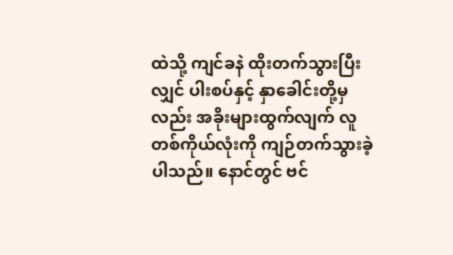ထဲသို့ ကျင်ခနဲ ထိုးတက်သွားပြီးလျှင် ပါးစပ်နှင့် နှာခေါင်းတို့မှလည်း အခိုးများထွက်လျက် လူတစ်ကိုယ်လုံးကို ကျဉ်တက်သွားခဲ့ပါသည်။ နောင်တွင် ဗင်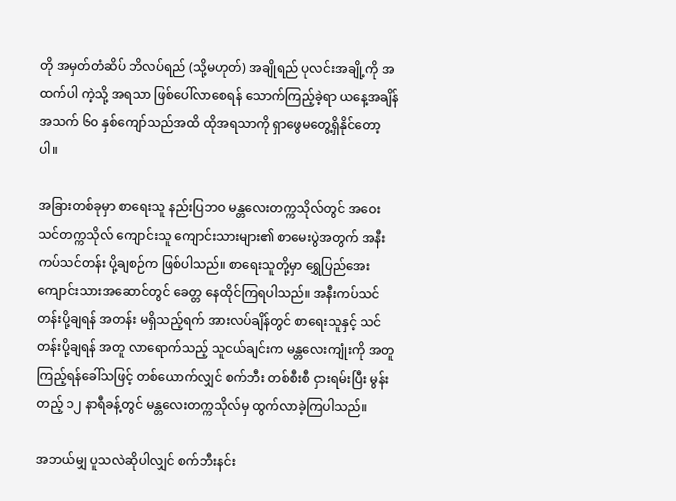တို အမှတ်တံဆိပ် ဘိလပ်ရည် (သို့မဟုတ်) အချိုရည် ပုလင်းအချို့ကို အထက်ပါ ကဲ့သို့ အရသာ ဖြစ်ပေါ်လာစေရန် သောက်ကြည့်ခဲ့ရာ ယနေ့အချိန် အသက် ၆၀ နှစ်ကျော်သည်အထိ ထိုအရသာကို ရှာဖွေမတွေ့ရှိနိုင်တော့ပါ။

အခြားတစ်ခုမှာ စာရေးသူ နည်းပြဘဝ မန္တလေးတက္ကသိုလ်တွင် အဝေးသင်တက္ကသိုလ် ကျောင်းသူ ကျောင်းသားများ၏ စာမေးပွဲအတွက် အနီးကပ်သင်တန်း ပို့ချစဉ်က ဖြစ်ပါသည်။ စာရေးသူတို့မှာ ရွှေပြည်အေး ကျောင်းသားအဆောင်တွင် ခေတ္တ နေထိုင်ကြရပါသည်။ အနီးကပ်သင်တန်းပို့ချရန် အတန်း မရှိသည့်ရက် အားလပ်ချိန်တွင် စာရေးသူနှင့် သင်တန်းပို့ချရန် အတူ လာရောက်သည့် သူငယ်ချင်းက မန္တလေးကျုံးကို အတူကြည့်ရန်ခေါ်သဖြင့် တစ်ယောက်လျှင် စက်ဘီး တစ်စီးစီ ငှားရမ်းပြီး မွန်းတည့် ၁၂ နာရီခန့်တွင် မန္တလေးတက္ကသိုလ်မှ ထွက်လာခဲ့ကြပါသည်။

အဘယ်မျှ ပူသလဲဆိုပါလျှင် စက်ဘီးနင်း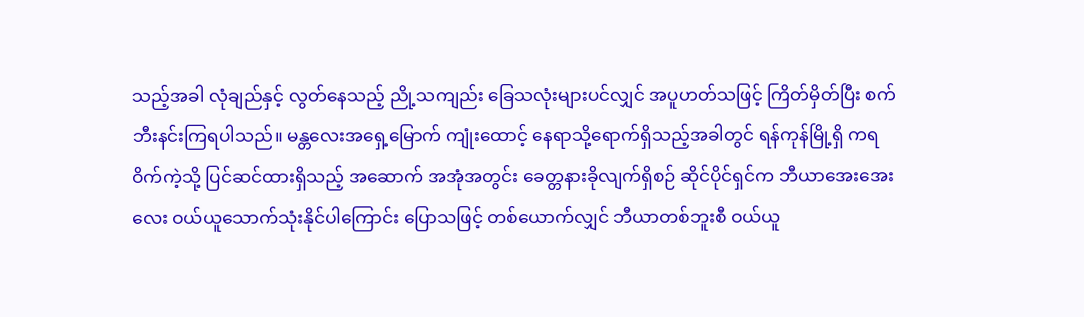သည့်အခါ လုံချည်နှင့် လွတ်နေသည့် ညို့သကျည်း ခြေသလုံးများပင်လျှင် အပူဟတ်သဖြင့် ကြိတ်မှိတ်ပြီး စက်ဘီးနင်းကြရပါသည်။ မန္တလေးအရှေ့မြောက် ကျုံးထောင့် နေရာသို့ရောက်ရှိသည့်အခါတွင် ရန်ကုန်မြို့ရှိ ကရဝိက်ကဲ့သို့ ပြင်ဆင်ထားရှိသည့် အဆောက် အအုံအတွင်း ခေတ္တနားခိုလျက်ရှိစဉ် ဆိုင်ပိုင်ရှင်က ဘီယာအေးအေးလေး ဝယ်ယူသောက်သုံးနိုင်ပါကြောင်း ပြောသဖြင့် တစ်ယောက်လျှင် ဘီယာတစ်ဘူးစီ ဝယ်ယူ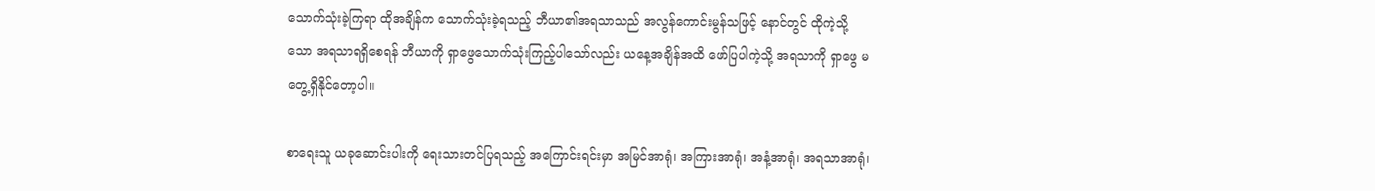သောက်သုံးခဲ့ကြရာ ထိုအချိန်က သောက်သုံးခဲ့ရသည့် ဘီယာ၏အရသာသည် အလွန်ကောင်းမွန်သဖြင့် နောင်တွင် ထိုကဲ့သို့သော အရသာရရှိစေရန် ဘီယာကို ရှာဖွေသောက်သုံးကြည့်ပါသော်လည်း ယနေ့အချိန်အထိ ဖော်ပြပါကဲ့သို့ အရသာကို ရှာဖွေ မတွေ့ရှိနိုင်တော့ပါ။

စာရေးသူ ယခုဆောင်းပါးကို ရေးသားတင်ပြရသည့် အကြောင်းရင်းမှာ အမြင်အာရုံ၊ အကြားအာရုံ၊ အနံ့အာရုံ၊ အရသာအာရုံ၊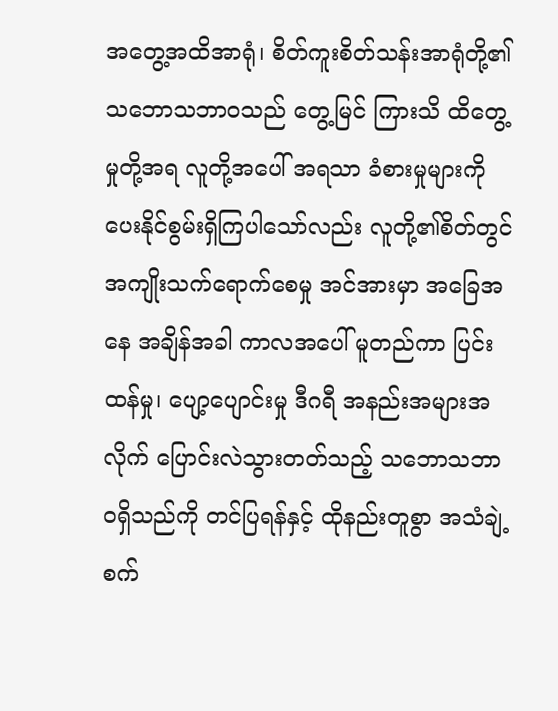အတွေ့အထိအာရုံ၊ စိတ်ကူးစိတ်သန်းအာရုံတို့၏ သဘောသဘာဝသည် တွေ့မြင် ကြားသိ ထိတွေ့မှုတို့အရ လူတို့အပေါ် အရသာ ခံစားမှုများကို ပေးနိုင်စွမ်းရှိကြပါသော်လည်း လူတို့၏စိတ်တွင် အကျိုးသက်ရောက်စေမှု အင်အားမှာ အခြေအနေ အချိန်အခါ ကာလအပေါ် မူတည်ကာ ပြင်းထန်မှု၊ ပျော့ပျောင်းမှု ဒီဂရီ အနည်းအများအလိုက် ပြောင်းလဲသွားတတ်သည့် သဘောသဘာဝရှိသည်ကို တင်ပြရန်နှင့် ထိုနည်းတူစွာ အသံချဲ့စက်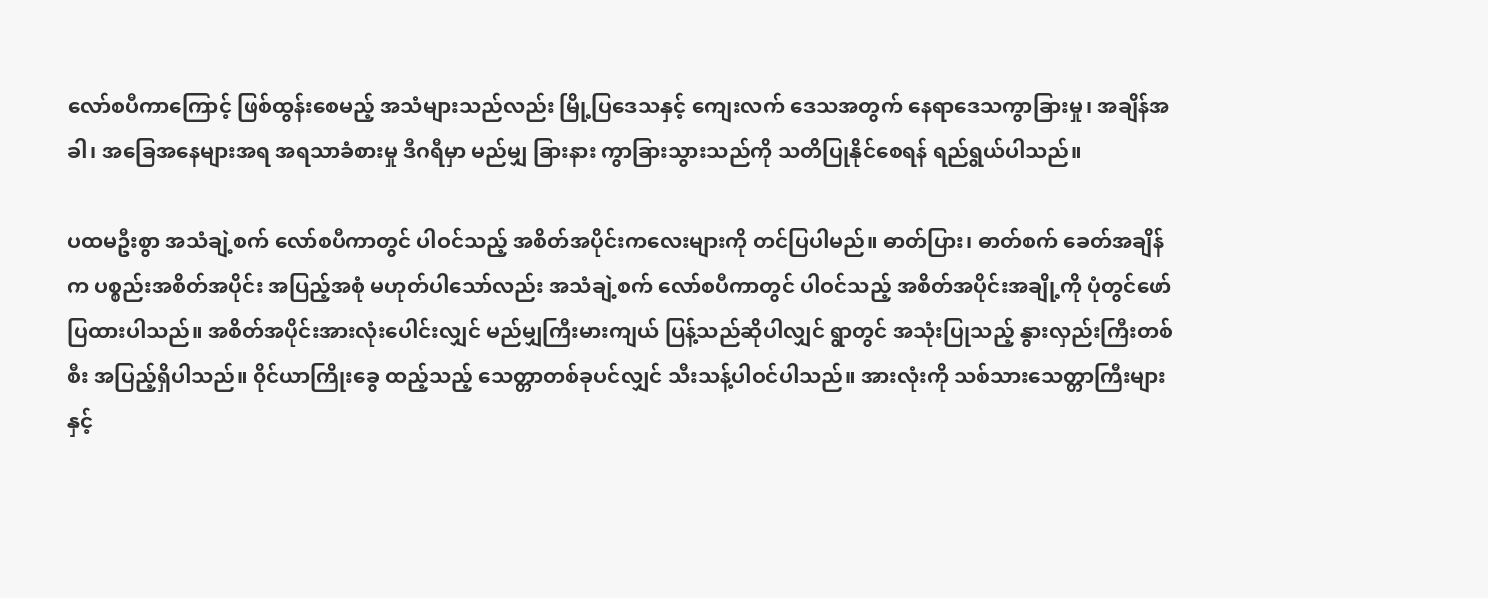လော်စပီကာကြောင့် ဖြစ်ထွန်းစေမည့် အသံများသည်လည်း မြို့ပြဒေသနှင့် ကျေးလက် ဒေသအတွက် နေရာဒေသကွာခြားမှု၊ အချိန်အခါ၊ အခြေအနေများအရ အရသာခံစားမှု ဒီဂရီမှာ မည်မျှ ခြားနား ကွာခြားသွားသည်ကို သတိပြုနိုင်စေရန် ရည်ရွယ်ပါသည်။

ပထမဦးစွာ အသံချဲ့စက် လော်စပီကာတွင် ပါဝင်သည့် အစိတ်အပိုင်းကလေးများကို တင်ပြပါမည်။ ဓာတ်ပြား၊ ဓာတ်စက် ခေတ်အချိန်က ပစ္စည်းအစိတ်အပိုင်း အပြည့်အစုံ မဟုတ်ပါသော်လည်း အသံချဲ့စက် လော်စပီကာတွင် ပါဝင်သည့် အစိတ်အပိုင်းအချို့ကို ပုံတွင်ဖော် ပြထားပါသည်။ အစိတ်အပိုင်းအားလုံးပေါင်းလျှင် မည်မျှကြီးမားကျယ် ပြန့်သည်ဆိုပါလျှင် ရွာတွင် အသုံးပြုသည့် နွားလှည်းကြီးတစ်စီး အပြည့်ရှိပါသည်။ ၀ိုင်ယာကြိုးခွေ ထည့်သည့် သေတ္တာတစ်ခုပင်လျှင် သီးသန့်ပါဝင်ပါသည်။ အားလုံးကို သစ်သားသေတ္တာကြီးများနှင့်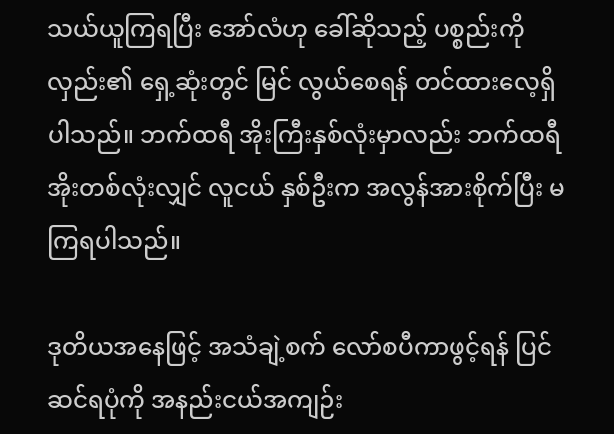သယ်ယူကြရပြီး အော်လံဟု ခေါ်ဆိုသည့် ပစ္စည်းကို လှည်း၏ ရှေ့ဆုံးတွင် မြင် လွယ်စေရန် တင်ထားလေ့ရှိပါသည်။ ဘက်ထရီ အိုးကြီးနှစ်လုံးမှာလည်း ဘက်ထရီအိုးတစ်လုံးလျှင် လူငယ် နှစ်ဦးက အလွန်အားစိုက်ပြီး မကြရပါသည်။

ဒုတိယအနေဖြင့် အသံချဲ့စက် လော်စပီကာဖွင့်ရန် ပြင်ဆင်ရပုံကို အနည်းငယ်အကျဉ်း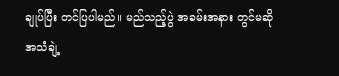ချုပ်ပြီး တင်ပြပါမည်။ မည်သည့်ပွဲ အခမ်းအနား တွင်မဆို အသံချဲ့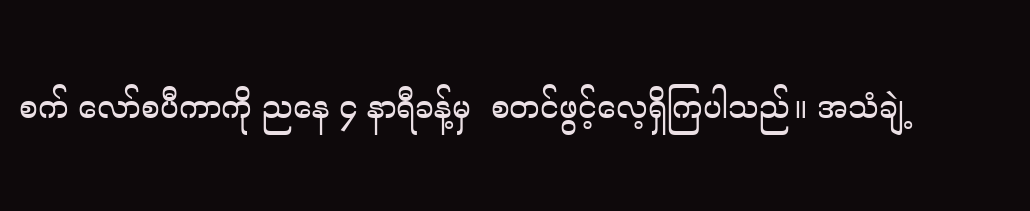စက် လော်စပီကာကို ညနေ ၄ နာရီခန့်မှ  စတင်ဖွင့်လေ့ရှိကြပါသည်။ အသံချဲ့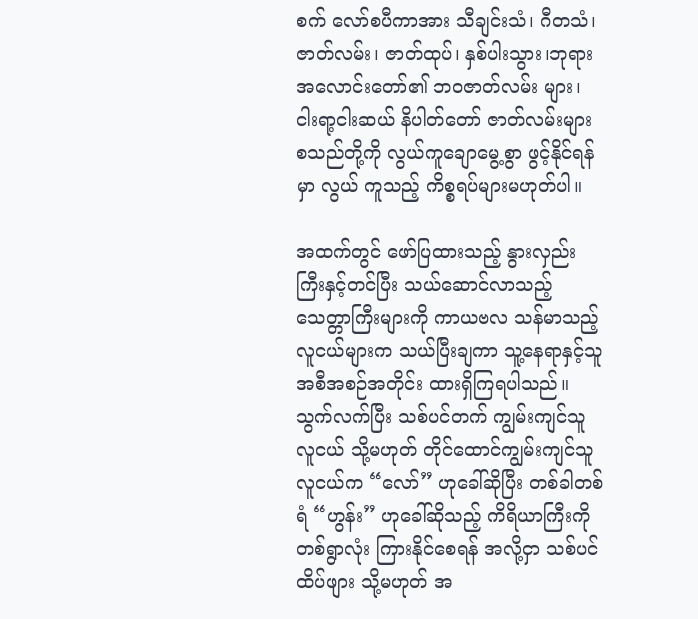စက် လော်စပီကာအား သီချင်းသံ၊ ဂီတသံ၊ ဇာတ်လမ်း၊ ဇာတ်ထုပ်၊ နှစ်ပါးသွား၊ဘုရား အလောင်းတော်၏ ဘဝဇာတ်လမ်း များ၊ ငါးရာ့ငါးဆယ် နိပါတ်တော် ဇာတ်လမ်းများ စသည်တို့ကို လွယ်ကူချောမွေ့စွာ ဖွင့်နိုင်ရန်မှာ လွယ် ကူသည့် ကိစ္စရပ်များမဟုတ်ပါ။

အထက်တွင် ဖော်ပြထားသည့် နွားလှည်းကြီးနှင့်တင်ပြီး သယ်ဆောင်လာသည့် သေတ္တာကြီးများကို ကာယဗလ သန်မာသည့် လူငယ်များက သယ်ပြီးချကာ သူ့နေရာနှင့်သူ အစီအစဉ်အတိုင်း ထားရှိကြရပါသည်။ သွက်လက်ပြီး သစ်ပင်တက် ကျွမ်းကျင်သူ လူငယ် သို့မဟုတ် တိုင်ထောင်ကျွမ်းကျင်သူ လူငယ်က “လော်” ဟုခေါ်ဆိုပြီး တစ်ခါတစ်ရံ “ဟွန်း” ဟုခေါ်ဆိုသည့် ကိရိယာကြီးကို တစ်ရွာလုံး ကြားနိုင်စေရန် အလို့ငှာ သစ်ပင်ထိပ်ဖျား သို့မဟုတ် အ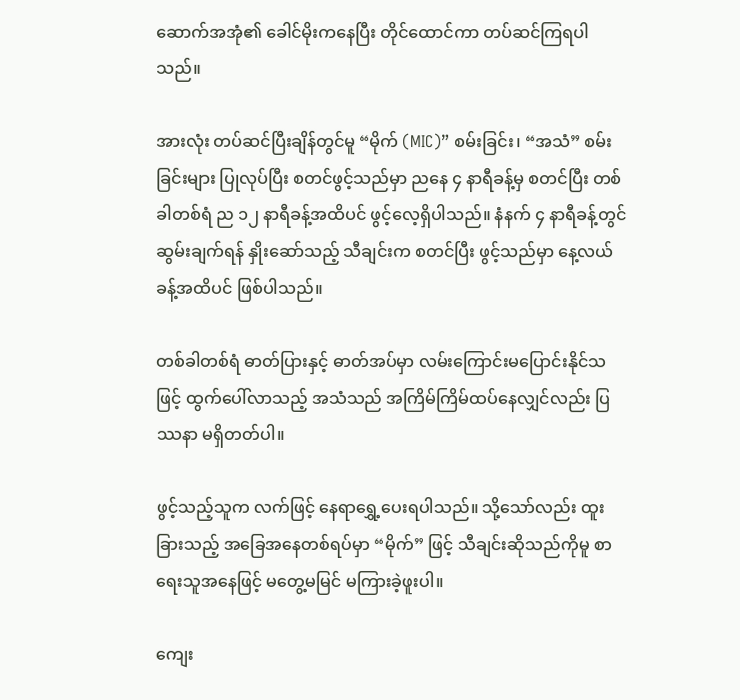ဆောက်အအုံ၏ ခေါင်မိုးကနေပြီး တိုင်ထောင်ကာ တပ်ဆင်ကြရပါသည်။

အားလုံး တပ်ဆင်ပြီးချိန်တွင်မူ “မိုက် (MIC)” စမ်းခြင်း၊ “အသံ” စမ်းခြင်းများ ပြုလုပ်ပြီး စတင်ဖွင့်သည်မှာ ညနေ ၄ နာရီခန့်မှ စတင်ပြီး တစ်ခါတစ်ရံ ည ၁၂ နာရီခန့်အထိပင် ဖွင့်လေ့ရှိပါသည်။ နံနက် ၄ နာရီခန့်တွင် ဆွမ်းချက်ရန် နှိုးဆော်သည့် သီချင်းက စတင်ပြီး ဖွင့်သည်မှာ နေ့လယ်ခန့်အထိပင် ဖြစ်ပါသည်။

တစ်ခါတစ်ရံ ဓာတ်ပြားနှင့် ဓာတ်အပ်မှာ လမ်းကြောင်းမပြောင်းနိုင်သဖြင့် ထွက်ပေါ်လာသည့် အသံသည် အကြိမ်ကြိမ်ထပ်နေလျှင်လည်း ပြဿနာ မရှိတတ်ပါ။

ဖွင့်သည့်သူက လက်ဖြင့် နေရာရွှေ့ပေးရပါသည်။ သို့သော်လည်း ထူးခြားသည့် အခြေအနေတစ်ရပ်မှာ “မိုက်” ဖြင့် သီချင်းဆိုသည်ကိုမူ စာရေးသူအနေဖြင့် မတွေ့မမြင် မကြားခဲ့ဖူးပါ။

ကျေး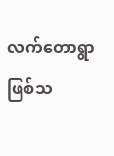လက်တောရွာဖြစ်သ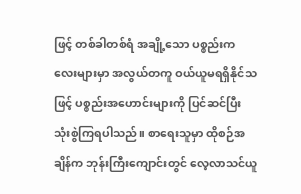ဖြင့် တစ်ခါတစ်ရံ အချို့သော ပစ္စည်းကလေးများမှာ အလွယ်တကူ ဝယ်ယူမရရှိနိုင်သဖြင့် ပစ္စည်းအဟောင်းများကို ပြင်ဆင်ပြီး သုံးစွဲကြရပါသည်။ စာရေးသူမှာ ထိုစဉ်အချိန်က ဘုန်းကြီးကျောင်းတွင် လေ့လာသင်ယူ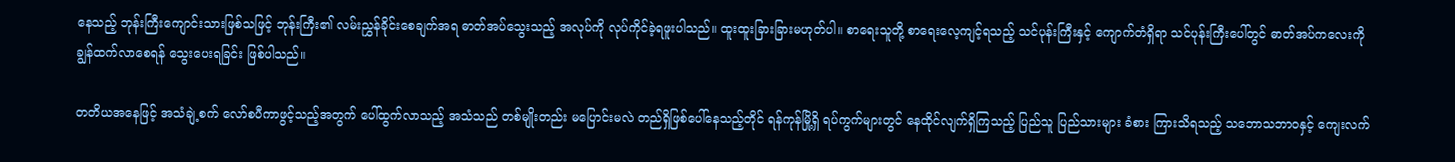နေသည့် ဘုန်းကြီးကျောင်းသားဖြစ်သဖြင့် ဘုန်းကြီး၏ လမ်းညွှန်ခိုင်းစေချက်အရ ဓာတ်အပ်သွေးသည့် အလုပ်ကို လုပ်ကိုင်ခဲ့ရဖူးပါသည်။ ထူးထူးခြားခြားမဟုတ်ပါ။ စာရေးသူတို့ စာရေးလေ့ကျင့်ရသည့် သင်ပုန်းကြီးနှင့် ကျောက်တံရှိရာ သင်ပုန်းကြီးပေါ်တွင် ဓာတ်အပ်ကလေးကို ချွန်ထက်လာစေရန် သွေးပေးရခြင်း ဖြစ်ပါသည်။

တတိယအနေဖြင့် အသံချဲ့စက် လော်စပီကာဖွင့်သည့်အတွက် ပေါ်ထွက်လာသည့် အသံသည် တစ်မျိုးတည်း မပြောင်းမလဲ တည်ရှိဖြစ်ပေါ်နေသည့်တိုင် ရန်ကုန်မြို့ရှိ ရပ်ကွက်များတွင် နေထိုင်လျက်ရှိကြသည့် ပြည်သူ ပြည်သားများ ခံစား ကြားသိရသည့် သဘောသဘာဝနှင့် ကျေးလက်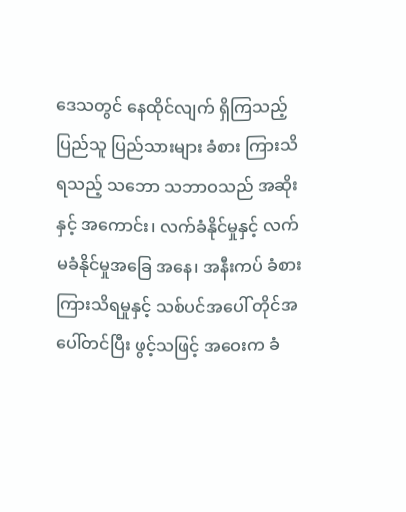ဒေသတွင် နေထိုင်လျက် ရှိကြသည့် ပြည်သူ ပြည်သားများ ခံစား ကြားသိရသည့် သဘော သဘာဝသည် အဆိုးနှင့် အကောင်း၊ လက်ခံနိုင်မှုနှင့် လက်မခံနိုင်မှုအခြေ အနေ၊ အနီးကပ် ခံစား ကြားသိရမှုနှင့် သစ်ပင်အပေါ် တိုင်အပေါ်တင်ပြီး ဖွင့်သဖြင့် အဝေးက ခံ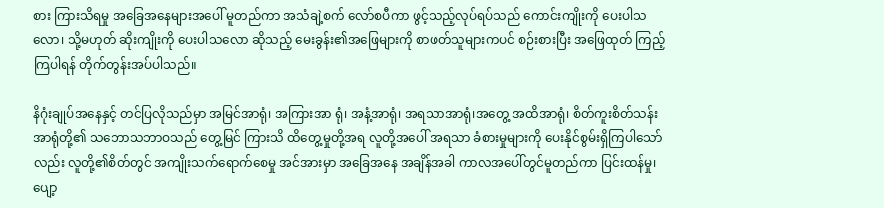စား ကြားသိရမှု အခြေအနေများအပေါ် မူတည်ကာ အသံချဲ့စက် လော်စပီကာ ဖွင့်သည့်လုပ်ရပ်သည် ကောင်းကျိုးကို ပေးပါသလော၊ သို့မဟုတ် ဆိုးကျိုးကို ပေးပါသလော ဆိုသည့် မေးခွန်း၏အဖြေများကို စာဖတ်သူများကပင် စဉ်းစားပြီး အဖြေထုတ် ကြည့်ကြပါရန် တိုက်တွန်းအပ်ပါသည်။

နိဂုံးချုပ်အနေနှင့် တင်ပြလိုသည်မှာ အမြင်အာရုံ၊ အကြားအာ ရုံ၊ အနံ့အာရုံ၊ အရသာအာရုံ၊အတွေ့ အထိအာရုံ၊ စိတ်ကူးစိတ်သန်းအာရုံတို့၏ သဘောသဘာဝသည် တွေ့မြင် ကြားသိ ထိတွေ့မှုတို့အရ လူတို့အပေါ် အရသာ ခံစားမှုများကို ပေးနိုင်စွမ်းရှိကြပါသော်လည်း လူတို့၏စိတ်တွင် အကျိုးသက်ရောက်စေမှု အင်အားမှာ အခြေအနေ အချိန်အခါ ကာလအပေါ်တွင်မူတည်ကာ ပြင်းထန်မှု၊ ပျော့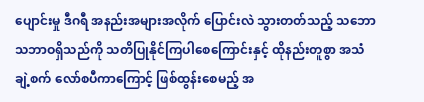ပျောင်းမှု ဒီဂရီ အနည်းအများအလိုက် ပြောင်းလဲ သွားတတ်သည့် သဘောသဘာဝရှိသည်ကို သတိပြုနိုင်ကြပါစေကြောင်းနှင့် ထိုနည်းတူစွာ အသံချဲ့စက် လော်စပီကာကြောင့် ဖြစ်ထွန်းစေမည့် အ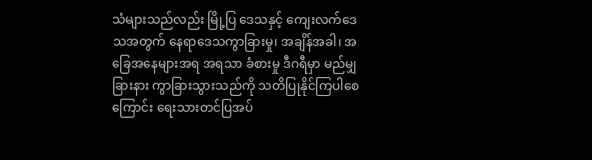သံများသည်လည်း မြို့ပြ ဒေသနှင့် ကျေးလက်ဒေသအတွက် နေရာဒေသကွာခြားမှု၊ အချိန်အခါ၊ အခြေအနေများအရ အရသာ ခံစားမှု ဒီဂရီမှာ မည်မျှ ခြားနား ကွာခြားသွားသည်ကို သတိပြုနိုင်ကြပါစေကြောင်း ရေးသားတင်ပြအပ်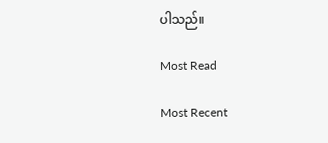ပါသည်။

Most Read

Most Recent